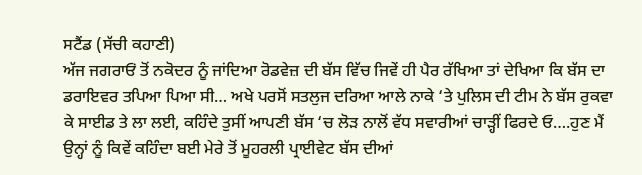ਸਟੈਂਡ (ਸੱਚੀ ਕਹਾਣੀ)
ਅੱਜ ਜਗਰਾਓਂ ਤੋਂ ਨਕੋਦਰ ਨੂੰ ਜਾਂਦਿਆ ਰੋਡਵੇਜ਼ ਦੀ ਬੱਸ ਵਿੱਚ ਜਿਵੇਂ ਹੀ ਪੈਰ ਰੱਖਿਆ ਤਾਂ ਦੇਖਿਆ ਕਿ ਬੱਸ ਦਾ ਡਰਾਇਵਰ ਤਪਿਆ ਪਿਆ ਸੀ… ਅਖੇ ਪਰਸੋਂ ਸਤਲੁਜ ਦਰਿਆ ਆਲੇ ਨਾਕੇ ‘ਤੇ ਪੁਲਿਸ ਦੀ ਟੀਮ ਨੇ ਬੱਸ ਰੁਕਵਾ ਕੇ ਸਾਈਡ ਤੇ ਲਾ ਲਈ, ਕਹਿੰਦੇ ਤੁਸੀਂ ਆਪਣੀ ਬੱਸ ‘ਚ ਲੋੜ ਨਾਲੋਂ ਵੱਧ ਸਵਾਰੀਆਂ ਚਾੜ੍ਹੀਂ ਫਿਰਦੇ ਓ….ਹੁਣ ਮੈਂ ਉਨ੍ਹਾਂ ਨੂੰ ਕਿਵੇਂ ਕਹਿੰਦਾ ਬਈ ਮੇਰੇ ਤੋਂ ਮੂਹਰਲੀ ਪ੍ਰਾਈਵੇਟ ਬੱਸ ਦੀਆਂ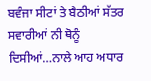ਬਵੰਜਾ ਸੀਟਾਂ ਤੇ ਬੈਠੀਆਂ ਸੱਤਰ ਸਵਾਰੀਆਂ ਨੀ ਥੋਨੂੰ ਦਿਸੀਆਂ…ਨਾਲੇ ਆਹ ਅਧਾਰ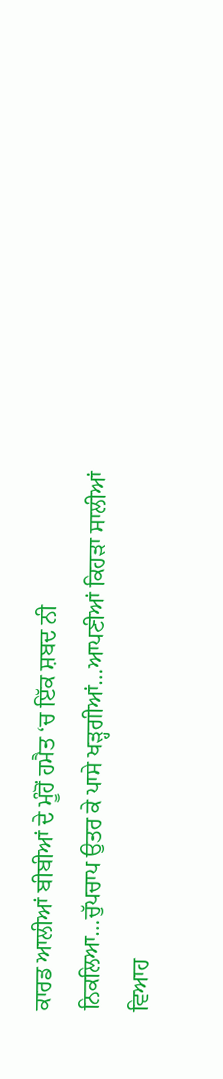ਕਾਰਡ ਆਲੀਆਂ ਬੀਬੀਆਂ ਦੇ ਮੂੰਹੋਂ ਹਮੈਤ ‘ਚ ਇੱਕ ਸ਼ਬਦ ਨੀ ਨਿਕਲਿਆ…ਚੁੱਪਚਾਪ ਉਤਰ ਕੇ ਪਾਸੇ ਖੜ੍ਹਗੀਆਂ…ਆਪਣੀਆਂ ਕਿਹੜਾ ਸਾਲੀਆਂ ਵਿਆਹ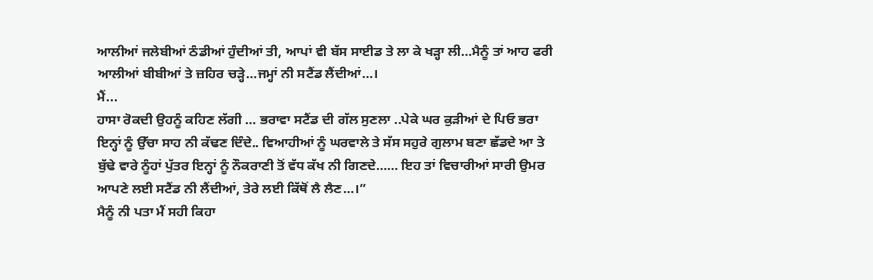ਆਲੀਆਂ ਜਲੇਬੀਆਂ ਠੰਡੀਆਂ ਹੁੰਦੀਆਂ ਤੀ, ਆਪਾਂ ਵੀ ਬੱਸ ਸਾਈਡ ਤੇ ਲਾ ਕੇ ਖੜ੍ਹਾ ਲੀ…ਮੈਨੂੰ ਤਾਂ ਆਹ ਫਰੀ ਆਲੀਆਂ ਬੀਬੀਆਂ ਤੇ ਜ਼ਹਿਰ ਚੜ੍ਹੇ…ਜਮ੍ਹਾਂ ਨੀ ਸਟੈਂਡ ਲੈਂਦੀਆਂ…।
ਮੈਂ...
ਹਾਸਾ ਰੋਕਦੀ ਉਹਨੂੰ ਕਹਿਣ ਲੱਗੀ … ਭਰਾਵਾ ਸਟੈਂਡ ਦੀ ਗੱਲ ਸੁਣਲਾ ..ਪੇਕੇ ਘਰ ਕੁੜੀਆਂ ਦੇ ਪਿਓ ਭਰਾ ਇਨ੍ਹਾਂ ਨੂੰ ਉੱਚਾ ਸਾਹ ਨੀ ਕੱਢਣ ਦਿੰਦੇ.. ਵਿਆਹੀਆਂ ਨੂੰ ਘਰਵਾਲੇ ਤੇ ਸੱਸ ਸਹੁਰੇ ਗੁਲਾਮ ਬਣਾ ਛੱਡਦੇ ਆ ਤੇ ਬੁੱਢੇ ਵਾਰੇ ਨੂੰਹਾਂ ਪੁੱਤਰ ਇਨ੍ਹਾਂ ਨੂੰ ਨੌਕਰਾਣੀ ਤੋਂ ਵੱਧ ਕੱਖ ਨੀ ਗਿਣਦੇ…… ਇਹ ਤਾਂ ਵਿਚਾਰੀਆਂ ਸਾਰੀ ਉਮਰ ਆਪਣੇ ਲਈ ਸਟੈਂਡ ਨੀ ਲੈਂਦੀਆਂ, ਤੇਰੇ ਲਈ ਕਿੱਥੋਂ ਲੈ ਲੈਣ…।”
ਮੈਨੂੰ ਨੀ ਪਤਾ ਮੈਂ ਸਹੀ ਕਿਹਾ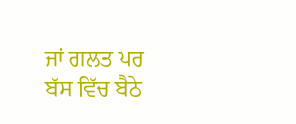ਜਾਂ ਗਲਤ ਪਰ ਬੱਸ ਵਿੱਚ ਬੈਠੇ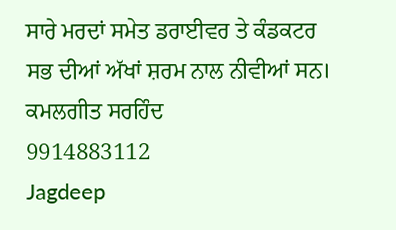ਸਾਰੇ ਮਰਦਾਂ ਸਮੇਤ ਡਰਾਈਵਰ ਤੇ ਕੰਡਕਟਰ ਸਭ ਦੀਆਂ ਅੱਖਾਂ ਸ਼ਰਮ ਨਾਲ ਨੀਵੀਆਂ ਸਨ।
ਕਮਲਗੀਤ ਸਰਹਿੰਦ
9914883112
Jagdeep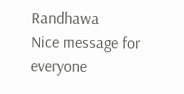Randhawa
Nice message for everyone